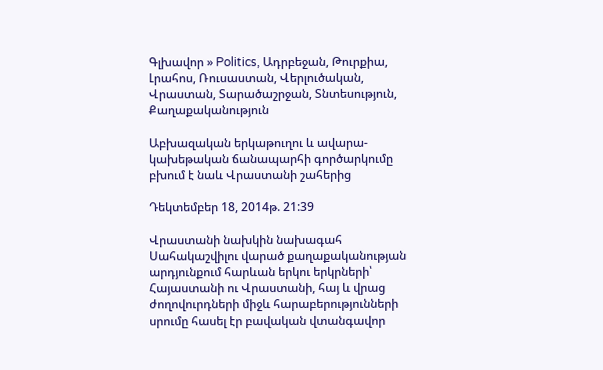Գլխավոր » Politics, Ադրբեջան, Թուրքիա, Լրահոս, Ռուսաստան, Վերլուծական, Վրաստան, Տարածաշրջան, Տնտեսություն, Քաղաքականություն

Աբխազական երկաթուղու և ավարա-կախեթական ճանապարհի գործարկումը բխում է նաև Վրաստանի շահերից

Դեկտեմբեր 18, 2014թ. 21:39

Վրաստանի նախկին նախագահ Սահակաշվիլու վարած քաղաքականության արդյունքում հարևան երկու երկրների՝ Հայաստանի ու Վրաստանի, հայ և վրաց ժողովուրդների միջև հարաբերությունների սրումը հասել էր բավական վտանգավոր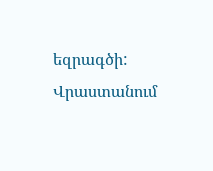եզրագծի: Վրաստանում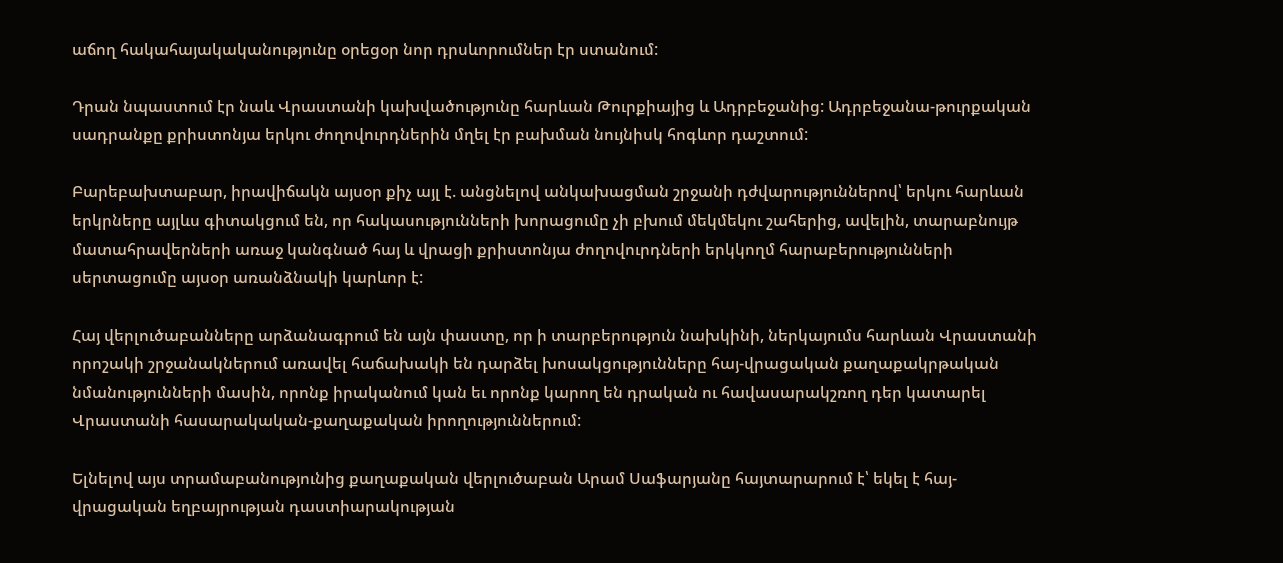աճող հակահայակականությունը օրեցօր նոր դրսևորումներ էր ստանում:

Դրան նպաստում էր նաև Վրաստանի կախվածությունը հարևան Թուրքիայից և Ադրբեջանից: Ադրբեջանա-թուրքական սադրանքը քրիստոնյա երկու ժողովուրդներին մղել էր բախման նույնիսկ հոգևոր դաշտում:

Բարեբախտաբար, իրավիճակն այսօր քիչ այլ է. անցնելով անկախացման շրջանի դժվարություններով՝ երկու հարևան երկրները այլևս գիտակցում են, որ հակասությունների խորացումը չի բխում մեկմեկու շահերից, ավելին, տարաբնույթ մատահրավերների առաջ կանգնած հայ և վրացի քրիստոնյա ժողովուրդների երկկողմ հարաբերությունների սերտացումը այսօր առանձնակի կարևոր է:

Հայ վերլուծաբանները արձանագրում են այն փաստը, որ ի տարբերություն նախկինի, ներկայումս հարևան Վրաստանի որոշակի շրջանակներում առավել հաճախակի են դարձել խոսակցությունները հայ-վրացական քաղաքակրթական նմանությունների մասին, որոնք իրականում կան եւ որոնք կարող են դրական ու հավասարակշռող դեր կատարել Վրաստանի հասարակական-քաղաքական իրողություններում:

Ելնելով այս տրամաբանությունից քաղաքական վերլուծաբան Արամ Սաֆարյանը հայտարարում է՝ եկել է հայ-վրացական եղբայրության դաստիարակության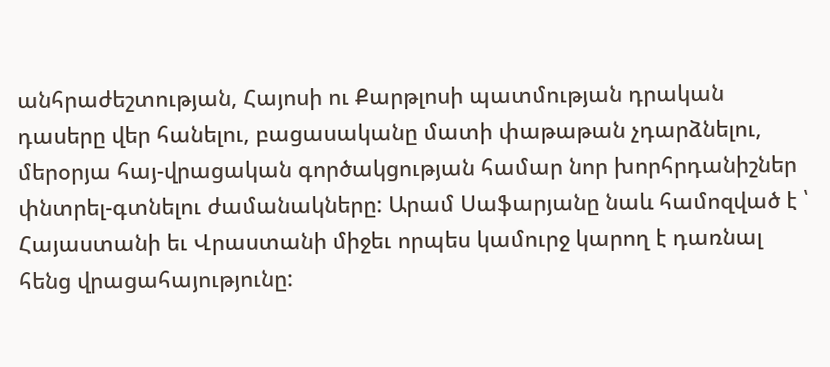անհրաժեշտության, Հայոսի ու Քարթլոսի պատմության դրական դասերը վեր հանելու, բացասականը մատի փաթաթան չդարձնելու, մերօրյա հայ-վրացական գործակցության համար նոր խորհրդանիշներ փնտրել-գտնելու ժամանակները: Արամ Սաֆարյանը նաև համոզված է ՝ Հայաստանի եւ Վրաստանի միջեւ որպես կամուրջ կարող է դառնալ հենց վրացահայությունը: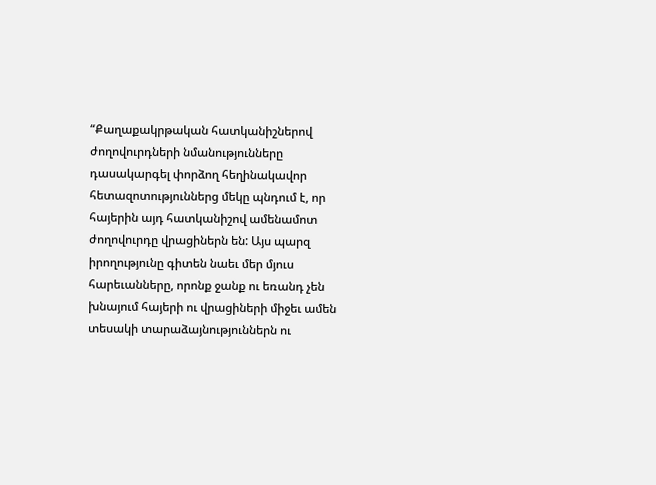“Քաղաքակրթական հատկանիշներով ժողովուրդների նմանությունները դասակարգել փորձող հեղինակավոր հետազոտություններց մեկը պնդում է, որ հայերին այդ հատկանիշով ամենամոտ ժողովուրդը վրացիներն են: Այս պարզ իրողությունը գիտեն նաեւ մեր մյուս հարեւանները, որոնք ջանք ու եռանդ չեն խնայում հայերի ու վրացիների միջեւ ամեն տեսակի տարաձայնություններն ու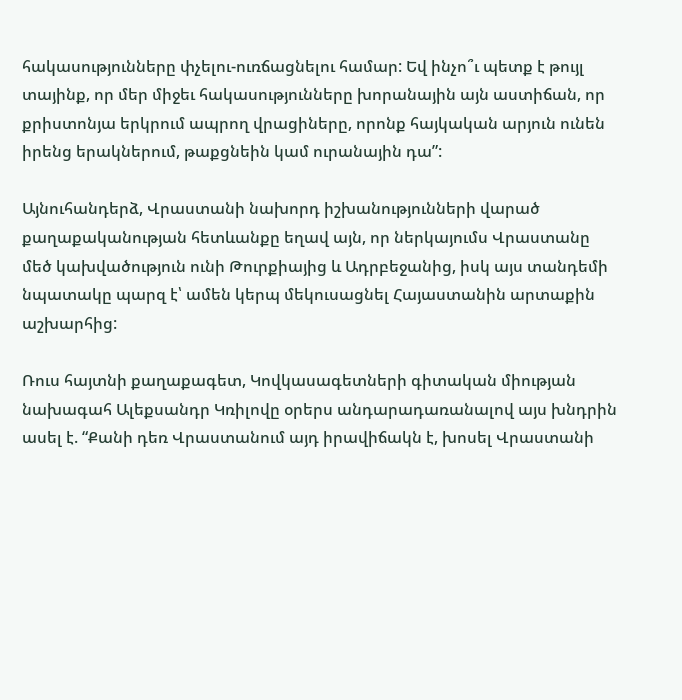հակասությունները փչելու-ուռճացնելու համար: Եվ ինչո՞ւ պետք է թույլ տայինք, որ մեր միջեւ հակասությունները խորանային այն աստիճան, որ քրիստոնյա երկրում ապրող վրացիները, որոնք հայկական արյուն ունեն իրենց երակներում, թաքցնեին կամ ուրանային դա”:

Այնուհանդերձ, Վրաստանի նախորդ իշխանությունների վարած քաղաքականության հետևանքը եղավ այն, որ ներկայումս Վրաստանը մեծ կախվածություն ունի Թուրքիայից և Ադրբեջանից, իսկ այս տանդեմի նպատակը պարզ է՝ ամեն կերպ մեկուսացնել Հայաստանին արտաքին աշխարհից:

Ռուս հայտնի քաղաքագետ, Կովկասագետների գիտական միության նախագահ Ալեքսանդր Կռիլովը օրերս անդարադառանալով այս խնդրին ասել է. “Քանի դեռ Վրաստանում այդ իրավիճակն է, խոսել Վրաստանի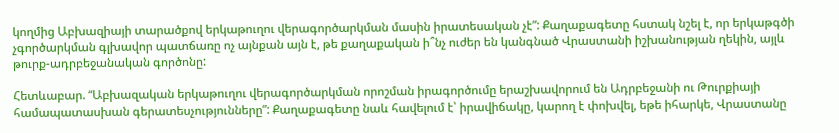կողմից Աբխազիայի տարածքով երկաթուղու վերագործարկման մասին իրատեսական չէ”: Քաղաքագետը հստակ նշել է, որ երկաթգծի չգործարկման գլխավոր պատճառը ոչ այնքան այն է, թե քաղաքական ի՞նչ ուժեր են կանգնած Վրաստանի իշխանության ղեկին, այլև թուրք-ադրբեջանական գործոնը:

Հետևաբար. “Աբխազական երկաթուղու վերագործարկման որոշման իրագործումը երաշխավորում են Ադրբեջանի ու Թուրքիայի համապատասխան գերատեսչությունները”: Քաղաքագետը նաև հավելում է՝ իրավիճակը, կարող է փոխվել, եթե իհարկե, Վրաստանը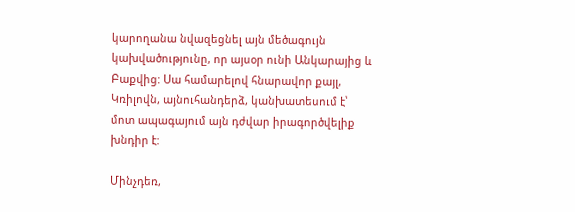կարողանա նվազեցնել այն մեծագույն կախվածությունը, որ այսօր ունի Անկարայից և Բաքվից: Սա համարելով հնարավոր քայլ, Կռիլովն, այնուհանդերձ, կանխատեսում է՝ մոտ ապագայում այն դժվար իրագործվելիք խնդիր է:

Մինչդեռ,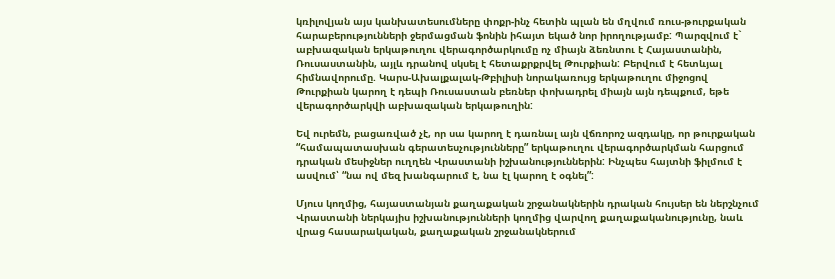կռիլովյան այս կանխատեսումները փոքր-ինչ հետին պլան են մղվում ռուս-թուրքական հարաբերությունների ջերմացման ֆոնին իհայտ եկած նոր իրողությամբ: Պարզվում է` աբխազական երկաթուղու վերագործարկումը ոչ միայն ձեռնտու է Հայաստանին, Ռուսաստանին, այլև դրանով սկսել է հետաքրքրվել Թուրքիան: Բերվում է հետևյալ հիմնավորումը. Կարս-Ախալքալակ-Թբիլիսի նորակառույց երկաթուղու միջոցով Թուրքիան կարող է դեպի Ռուսաստան բեռներ փոխադրել միայն այն դեպքում, եթե վերագործարկվի աբխազական երկաթուղին:

Եվ ուրեմն, բացառված չէ, որ սա կարող է դառնալ այն վճռորոշ ազդակը, որ թուրքական “համապատասխան գերատեսչությունները” երկաթուղու վերագործարկման հարցում դրական մեսիջներ ուղղեն Վրաստանի իշխանություններին: Ինչպես հայտնի ֆիլմում է ասվում՝ “նա ով մեզ խանգարում է, նա էլ կարող է օգնել”:

Մյուս կողմից, հայաստանյան քաղաքական շրջանակներին դրական հույսեր են ներշնչում Վրաստանի ներկայիս իշխանությունների կողմից վարվող քաղաքականությունը, նաև վրաց հասարակական, քաղաքական շրջանակներում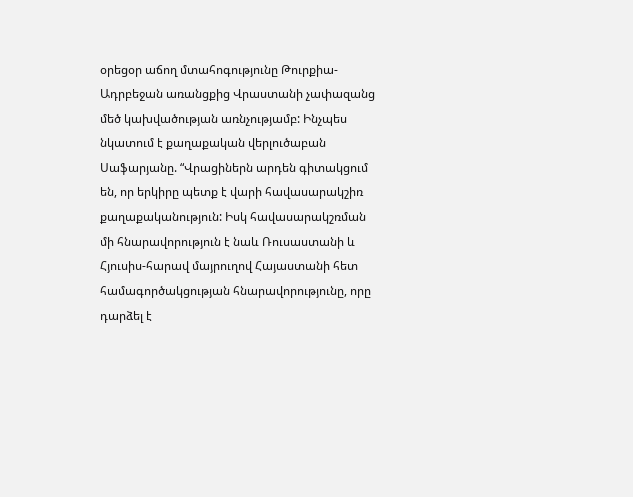օրեցօր աճող մտահոգությունը Թուրքիա-Ադրբեջան առանցքից Վրաստանի չափազանց մեծ կախվածության առնչությամբ: Ինչպես նկատում է քաղաքական վերլուծաբան Սաֆարյանը. “Վրացիներն արդեն գիտակցում են, որ երկիրը պետք է վարի հավասարակշիռ քաղաքականություն: Իսկ հավասարակշռման մի հնարավորություն է նաև Ռուսաստանի և Հյուսիս-հարավ մայրուղով Հայաստանի հետ համագործակցության հնարավորությունը, որը դարձել է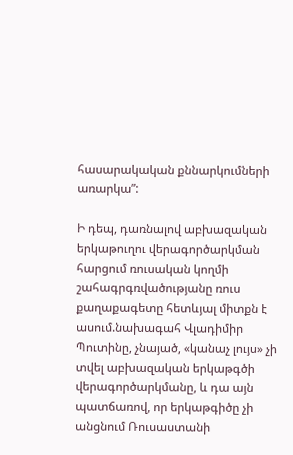հասարակական քննարկումների առարկա”:

Ի դեպ, դառնալով աբխազական երկաթուղու վերագործարկման հարցում ռուսական կողմի շահագրգռվածությանը ռուս քաղաքագետը հետևյալ միտքն է ասում.նախագահ Վլադիմիր Պուտինը, չնայած, «կանաչ լույս» չի տվել աբխազական երկաթգծի վերագործարկմանը, և դա այն պատճառով, որ երկաթգիծը չի անցնում Ռուսաստանի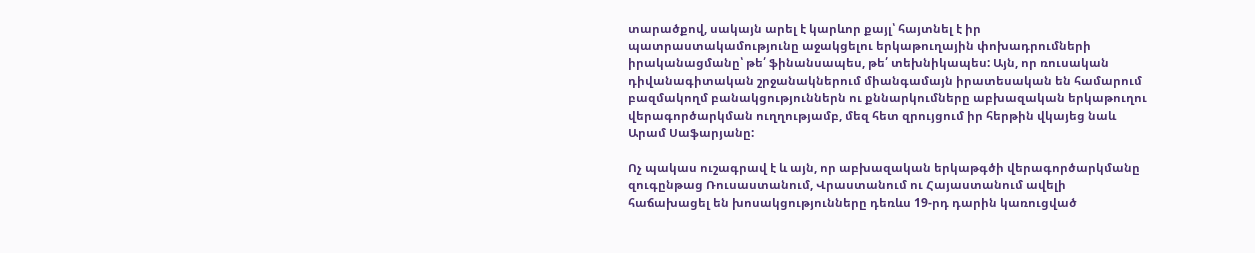տարածքով, սակայն արել է կարևոր քայլ՝ հայտնել է իր պատրաստակամությունը աջակցելու երկաթուղային փոխադրումների իրականացմանը՝ թե՛ ֆինանսապես, թե՛ տեխնիկապես: Այն, որ ռուսական դիվանագիտական շրջանակներում միանգամայն իրատեսական են համարում բազմակողմ բանակցություններն ու քննարկումները աբխազական երկաթուղու վերագործարկման ուղղությամբ, մեզ հետ զրույցում իր հերթին վկայեց նաև Արամ Սաֆարյանը:

Ոչ պակաս ուշագրավ է և այն, որ աբխազական երկաթգծի վերագործարկմանը զուգընթաց Ռուսաստանում, Վրաստանում ու Հայաստանում ավելի հաճախացել են խոսակցությունները դեռևս 19-րդ դարին կառուցված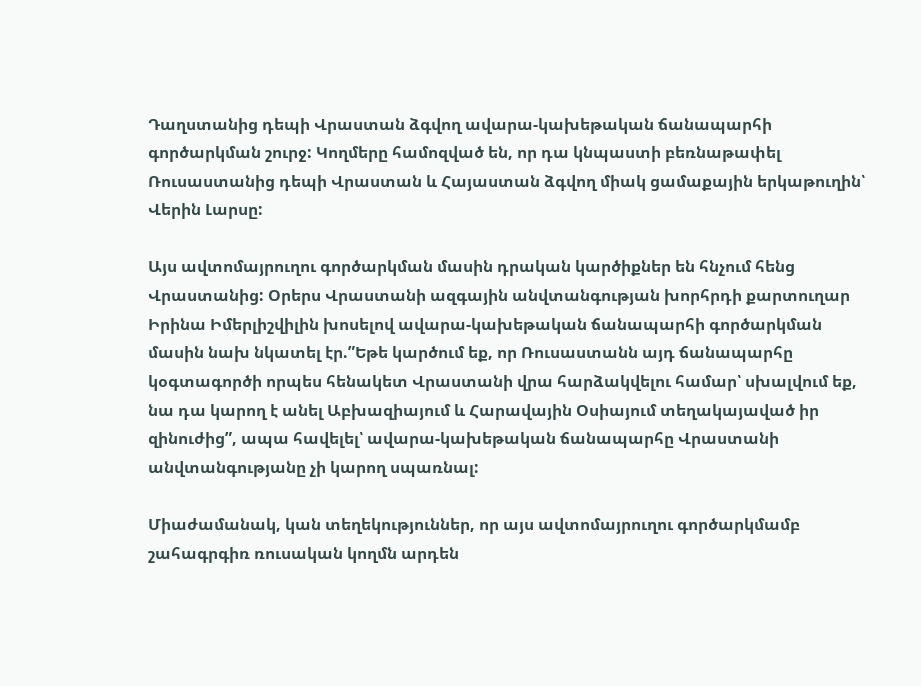Դաղստանից դեպի Վրաստան ձգվող ավարա-կախեթական ճանապարհի գործարկման շուրջ: Կողմերը համոզված են, որ դա կնպաստի բեռնաթափել Ռուսաստանից դեպի Վրաստան և Հայաստան ձգվող միակ ցամաքային երկաթուղին՝ Վերին Լարսը:

Այս ավտոմայրուղու գործարկման մասին դրական կարծիքներ են հնչում հենց Վրաստանից: Օրերս Վրաստանի ազգային անվտանգության խորհրդի քարտուղար Իրինա Իմերլիշվիլին խոսելով ավարա-կախեթական ճանապարհի գործարկման մասին նախ նկատել էր.”Եթե կարծում եք, որ Ռուսաստանն այդ ճանապարհը կօգտագործի որպես հենակետ Վրաստանի վրա հարձակվելու համար՝ սխալվում եք, նա դա կարող է անել Աբխազիայում և Հարավային Օսիայում տեղակայաված իր զինուժից”, ապա հավելել՝ ավարա-կախեթական ճանապարհը Վրաստանի անվտանգությանը չի կարող սպառնալ:

Միաժամանակ, կան տեղեկություններ, որ այս ավտոմայրուղու գործարկմամբ շահագրգիռ ռուսական կողմն արդեն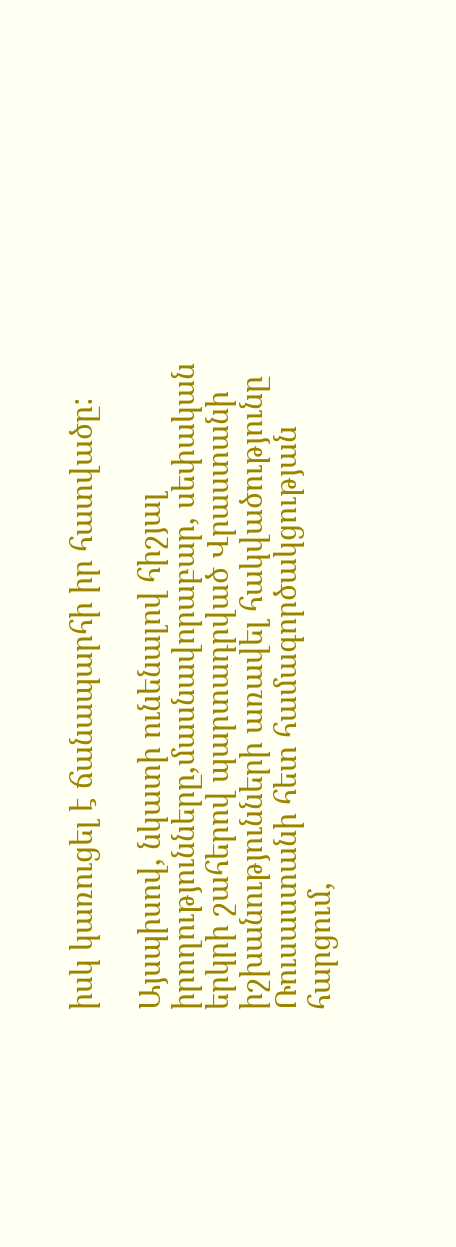իսկ կառուցել է ճանապարհի իր հատվածը:

Այսպիսով, նկատի ունենալով հիշյալ իրողությունները,մասնավորաբար, սեփական երկրի շահերով պարտադրված Վրաստանի իշխանությունների առավել հակվածությունը Ռուսաստանի հետ համագործակցության հարցում,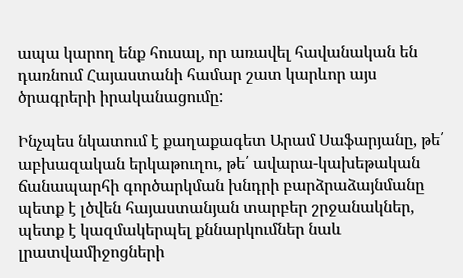ապա կարող ենք հուսալ, որ առավել հավանական են դառնում Հայաստանի համար շատ կարևոր այս ծրագրերի իրականացումը:

Ինչպես նկատում է քաղաքագետ Արամ Սաֆարյանը, թե՛ աբխազական երկաթուղու, թե՛ ավարա-կախեթական ճանապարհի գործարկման խնդրի բարձրաձայնմանը պետք է լծվեն հայաստանյան տարբեր շրջանակներ, պետք է կազմակերպել քննարկումներ նաև լրատվամիջոցների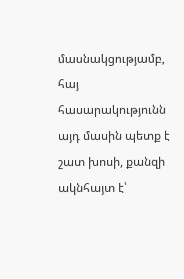մասնակցությամբ, հայ հասարակությունն այդ մասին պետք է շատ խոսի, քանզի ակնհայտ է՝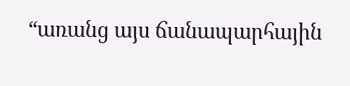“առանց այս ճանապարհային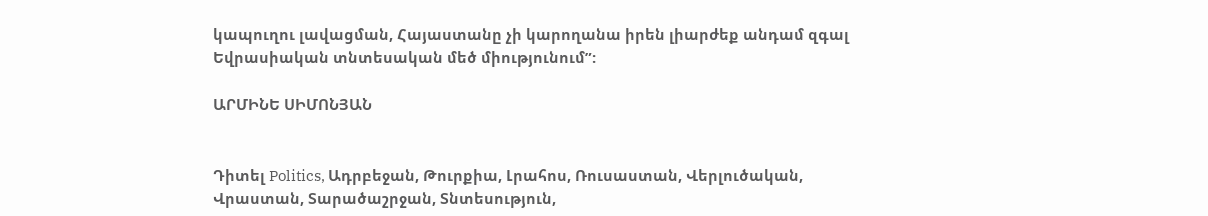կապուղու լավացման, Հայաստանը չի կարողանա իրեն լիարժեք անդամ զգալ Եվրասիական տնտեսական մեծ միությունում”:

ԱՐՄԻՆԵ ՍԻՄՈՆՅԱՆ


Դիտել Politics, Ադրբեջան, Թուրքիա, Լրահոս, Ռուսաստան, Վերլուծական, Վրաստան, Տարածաշրջան, Տնտեսություն,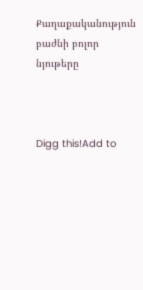Քաղաքականություն բաժնի բոլոր նյութերը



Digg this!Add to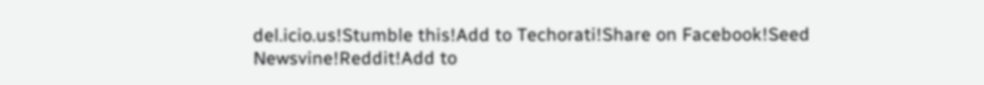del.icio.us!Stumble this!Add to Techorati!Share on Facebook!Seed Newsvine!Reddit!Add to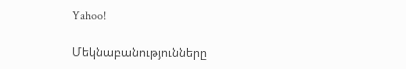Yahoo!

Մեկնաբանությունները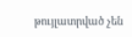թույլատրված չեն